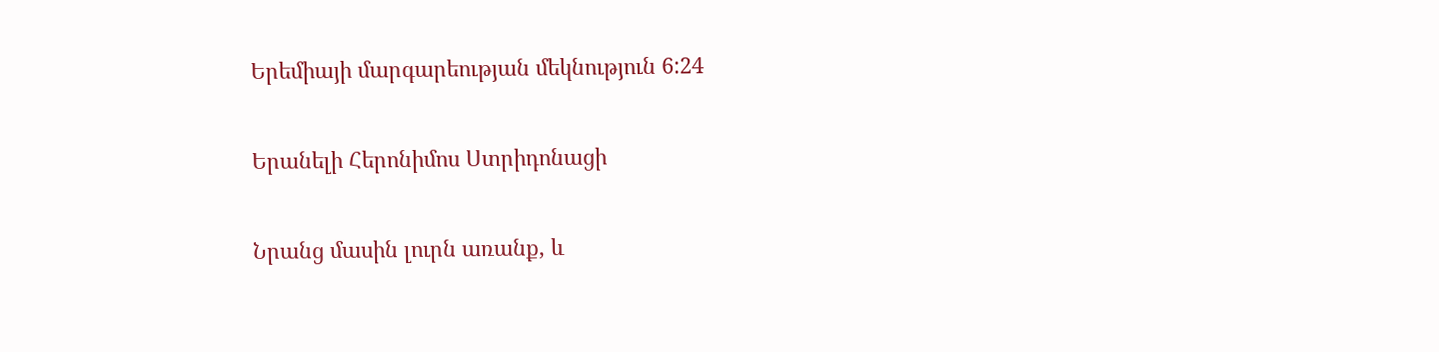Երեմիայի մարգարեության մեկնություն 6:24

Երանելի Հերոնիմոս Ստրիդոնացի

Նրանց մասին լուրն առանք, և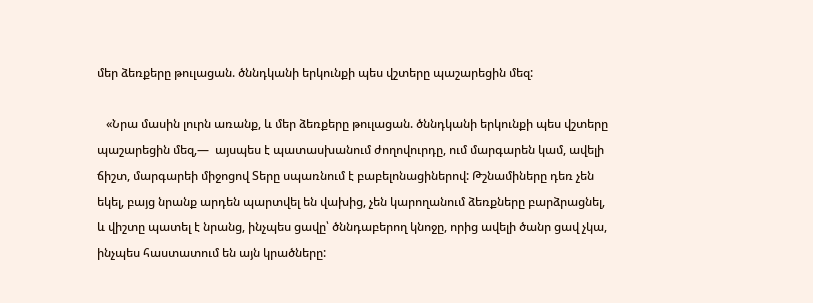մեր ձեռքերը թուլացան. ծննդկանի երկունքի պես վշտերը պաշարեցին մեզ:

   «Նրա մասին լուրն առանք, և մեր ձեռքերը թուլացան. ծննդկանի երկունքի պես վշտերը պաշարեցին մեզ,—  այսպես է պատասխանում ժողովուրդը, ում մարգարեն կամ, ավելի ճիշտ, մարգարեի միջոցով Տերը սպառնում է բաբելոնացիներով: Թշնամիները դեռ չեն եկել, բայց նրանք արդեն պարտվել են վախից, չեն կարողանում ձեռքները բարձրացնել, և վիշտը պատել է նրանց, ինչպես ցավը՝ ծննդաբերող կնոջը, որից ավելի ծանր ցավ չկա, ինչպես հաստատում են այն կրածները: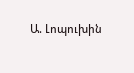Ա. Լոպուխին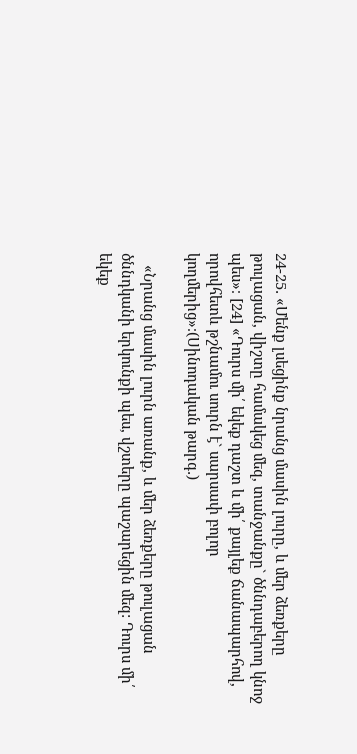24-25․ «Մենք լսեցինք նրանց մասին լուրը, և մեր ձեռքերը թուլացան, վիշտը համակեց մեզ, տանջանքը` ծննդաբերող կնոջ պես»։ [24] «Դուրս մի՛ եկեք դաշտ և մի՛ քայլեք ճանապարհով, որովհետև թշնամու սուրն է` սարսափ բոլոր կողմերից»։(Սինոդական թարգ․)

   «Նրանց մասին լուրն առանք, և մեր ձեռքերը թուլացան ծննդկանի երկունքի պես, վշտերը պաշարեցին մեզ: Դուրս մի՛ եկեք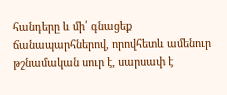հանդերը և մի՛ գնացեք ճանապարհներով, որովհետև ամենուր թշնամական սուր է, սարսափ է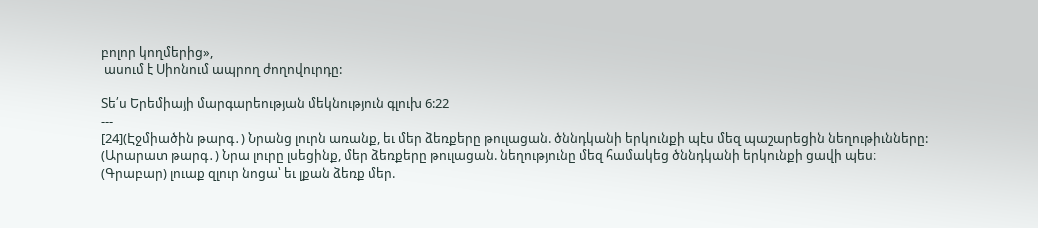բոլոր կողմերից»,
 ասում է Սիոնում ապրող ժողովուրդը:

Տե՛ս Երեմիայի մարգարեության մեկնություն գլուխ 6:22
---
[24](Էջմիածին թարգ․) Նրանց լուրն առանք, եւ մեր ձեռքերը թուլացան. ծննդկանի երկունքի պէս մեզ պաշարեցին նեղութիւնները:
(Արարատ թարգ․) Նրա լուրը լսեցինք, մեր ձեռքերը թուլացան. նեղությունը մեզ համակեց ծննդկանի երկունքի ցավի պես։
(Գրաբար) լուաք զլուր նոցա՝ եւ լքան ձեռք մեր.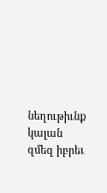նեղութիւնք կալան զմեզ իբրեւ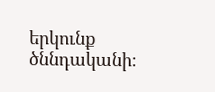երկունք ծննդականի։